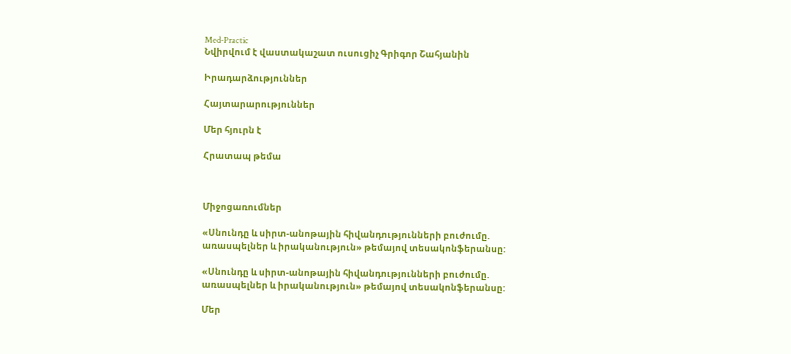Med-Practic
Նվիրվում է վաստակաշատ ուսուցիչ Գրիգոր Շահյանին

Իրադարձություններ

Հայտարարություններ

Մեր հյուրն է

Հրատապ թեմա



Միջոցառումներ

«Սնունդը և սիրտ-անոթային հիվանդությունների բուժումը. առասպելներ և իրականություն» թեմայով տեսակոնֆերանսը:

«Սնունդը և սիրտ-անոթային հիվանդությունների բուժումը.  առասպելներ և իրականություն» թեմայով տեսակոնֆերանսը:

Մեր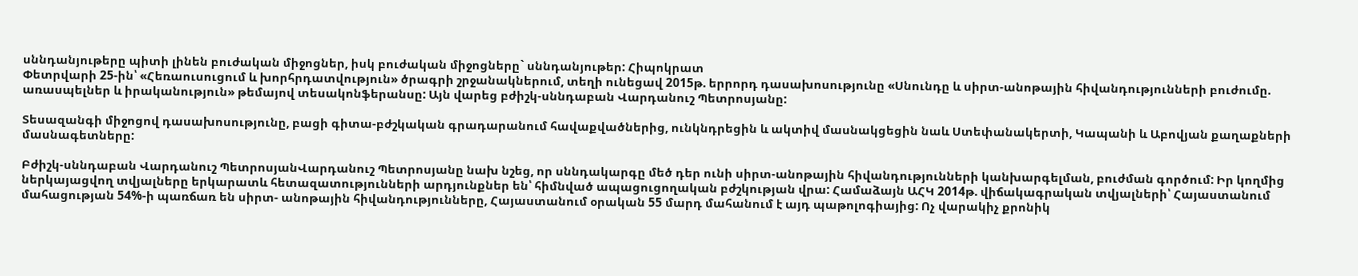սննդանյութերը պիտի լինեն բուժական միջոցներ, իսկ բուժական միջոցները` սննդանյութեր: Հիպոկրատ
Փետրվարի 25-ին՝ «Հեռաուսուցում և խորհրդատվություն» ծրագրի շրջանակներում, տեղի ունեցավ 2015թ. երրորդ դասախոսությունը «Սնունդը և սիրտ-անոթային հիվանդությունների բուժումը. առասպելներ և իրականություն» թեմայով տեսակոնֆերանսը: Այն վարեց բժիշկ-սննդաբան Վարդանուշ Պետրոսյանը:

Տեսազանգի միջոցով դասախոսությունը, բացի գիտա-բժշկական գրադարանում հավաքվածներից, ունկնդրեցին և ակտիվ մասնակցեցին նաև Ստեփանակերտի, Կապանի և Աբովյան քաղաքների մասնագետները:

Բժիշկ-սննդաբան Վարդանուշ ՊետրոսյանՎարդանուշ Պետրոսյանը նախ նշեց, որ սննդակարգը մեծ դեր ունի սիրտ-անոթային հիվանդությունների կանխարգելման, բուժման գործում: Իր կողմից ներկայացվող տվյալները երկարատև հետազատությունների արդյունքներ են՝ հիմնված ապացուցողական բժշկության վրա: Համաձայն ԱՀԿ 2014թ. վիճակագրական տվյալների՝ Հայաստանում մահացության 54%-ի պառճառ են սիրտ- անոթային հիվանդությունները, Հայաստանում օրական 55 մարդ մահանում է այդ պաթոլոգիայից: Ոչ վարակիչ քրոնիկ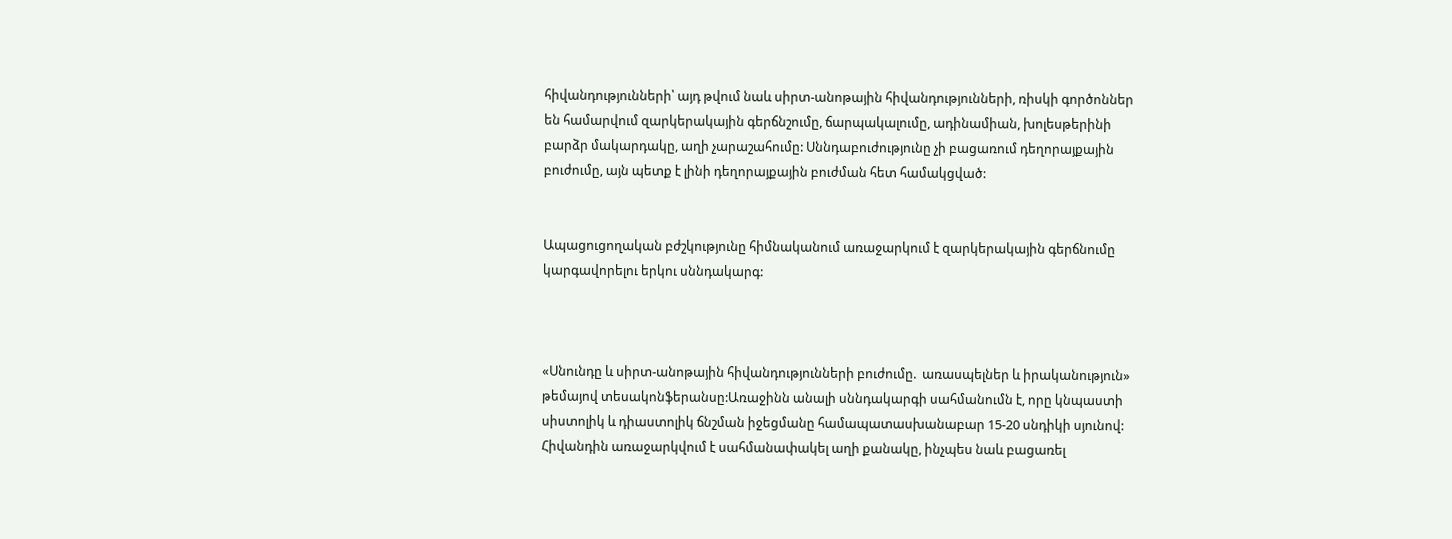հիվանդությունների՝ այդ թվում նաև սիրտ-անոթային հիվանդությունների, ռիսկի գործոններ են համարվում զարկերակային գերճնշումը, ճարպակալումը, ադինամիան, խոլեսթերինի բարձր մակարդակը, աղի չարաշահումը: Սննդաբուժությունը չի բացառում դեղորայքային բուժումը, այն պետք է լինի դեղորայքային բուժման հետ համակցված:


Ապացուցողական բժշկությունը հիմնականում առաջարկում է զարկերակային գերճնումը կարգավորելու երկու սննդակարգ:



«Սնունդը և սիրտ-անոթային հիվանդությունների բուժումը.  առասպելներ և իրականություն» թեմայով տեսակոնֆերանսը:Առաջինն անալի սննդակարգի սահմանումն է, որը կնպաստի սիստոլիկ և դիաստոլիկ ճնշման իջեցմանը համապատասխանաբար 15-20 սնդիկի սյունով: Հիվանդին առաջարկվում է սահմանափակել աղի քանակը, ինչպես նաև բացառել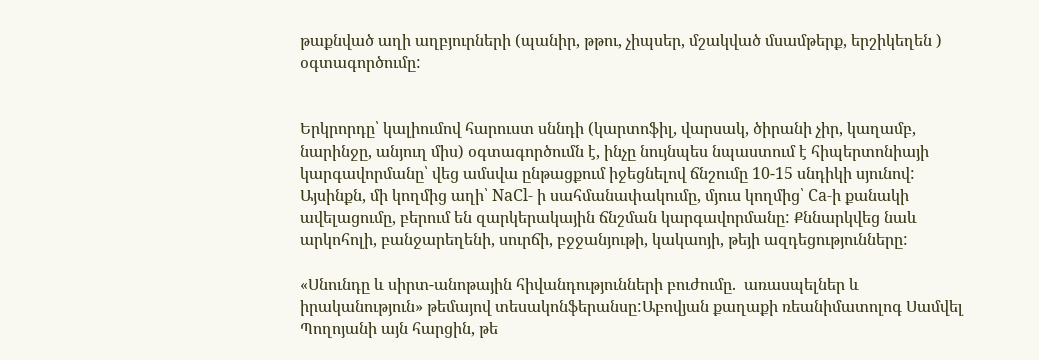թաքնված աղի աղբյուրների (պանիր, թթու, չիպսեր, մշակված մսամթերք, երշիկեղեն ) օգտագործումը:


Երկրորդը՝ կալիումով հարուստ սննդի (կարտոֆիլ, վարսակ, ծիրանի չիր, կաղամբ, նարինջը, անյուղ միս) օգտագործումն է, ինչը նույնպես նպաստում է հիպերտոնիայի կարգավորմանը՝ վեց ամսվա ընթացքում իջեցնելով ճնշումը 10-15 սնդիկի սյունով: Այսինքն, մի կողմից աղի՝ NaCl- ի սահմանափակումը, մյուս կողմից՝ Ca-ի քանակի ավելացումը, բերում են զարկերակային ճնշման կարգավորմանը: Քննարկվեց նաև արկոհոլի, բանջարեղենի, սուրճի, բջջանյութի, կակաոյի, թեյի ազդեցությունները:

«Սնունդը և սիրտ-անոթային հիվանդությունների բուժումը.  առասպելներ և իրականություն» թեմայով տեսակոնֆերանսը:Աբովյան քաղաքի ռեանիմատոլոգ Սամվել Պողոյանի այն հարցին, թե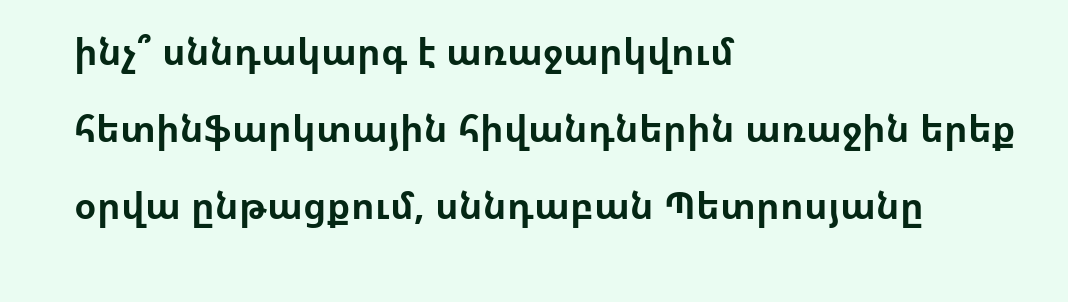ինչ՞ սննդակարգ է առաջարկվում հետինֆարկտային հիվանդներին առաջին երեք օրվա ընթացքում, սննդաբան Պետրոսյանը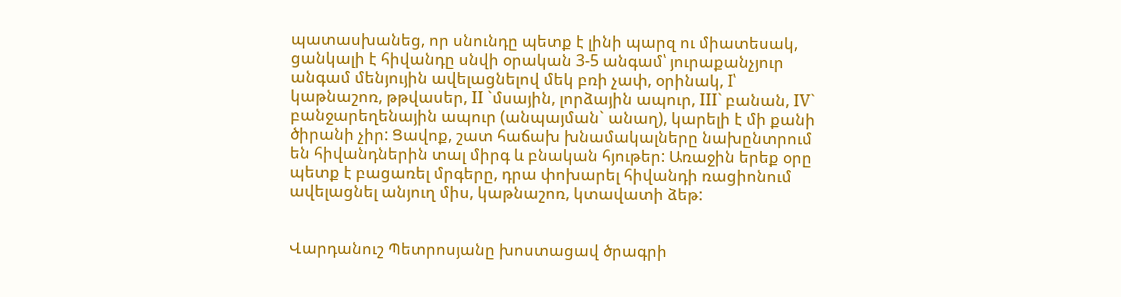պատասխանեց, որ սնունդը պետք է լինի պարզ ու միատեսակ, ցանկալի է հիվանդը սնվի օրական 3-5 անգամ՝ յուրաքանչյուր անգամ մենյույին ավելացնելով մեկ բռի չափ, օրինակ, I՝ կաթնաշոռ, թթվասեր, II `մսային, լորձային ապուր, III` բանան, IV` բանջարեղենային ապուր (անպայման` անաղ), կարելի է մի քանի ծիրանի չիր: Ցավոք, շատ հաճախ խնամակալները նախընտրում են հիվանդներին տալ միրգ և բնական հյութեր: Առաջին երեք օրը պետք է բացառել մրգերը, դրա փոխարել հիվանդի ռացիոնում ավելացնել անյուղ միս, կաթնաշոռ, կտավատի ձեթ:


Վարդանուշ Պետրոսյանը խոստացավ ծրագրի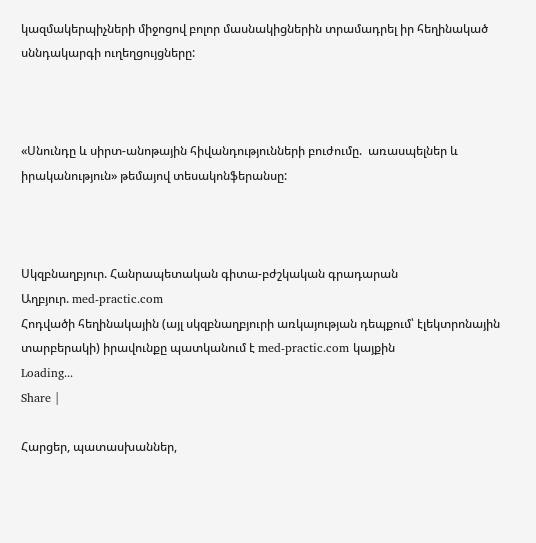կազմակերպիչների միջոցով բոլոր մասնակիցներին տրամադրել իր հեղինակած սննդակարգի ուղեղցույցները:



«Սնունդը և սիրտ-անոթային հիվանդությունների բուժումը.  առասպելներ և իրականություն» թեմայով տեսակոնֆերանսը:



Սկզբնաղբյուր. Հանրապետական գիտա-բժշկական գրադարան
Աղբյուր. med-practic.com
Հոդվածի հեղինակային (այլ սկզբնաղբյուրի առկայության դեպքում՝ էլեկտրոնային տարբերակի) իրավունքը պատկանում է med-practic.com կայքին
Loading...
Share |

Հարցեր, պատասխաններ,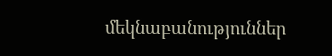մեկնաբանություններ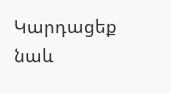Կարդացեք նաև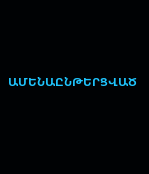ԱՄԵՆԱԸՆԹԵՐՑՎԱԾ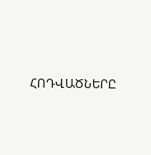ՀՈԴՎԱԾՆԵՐԸ